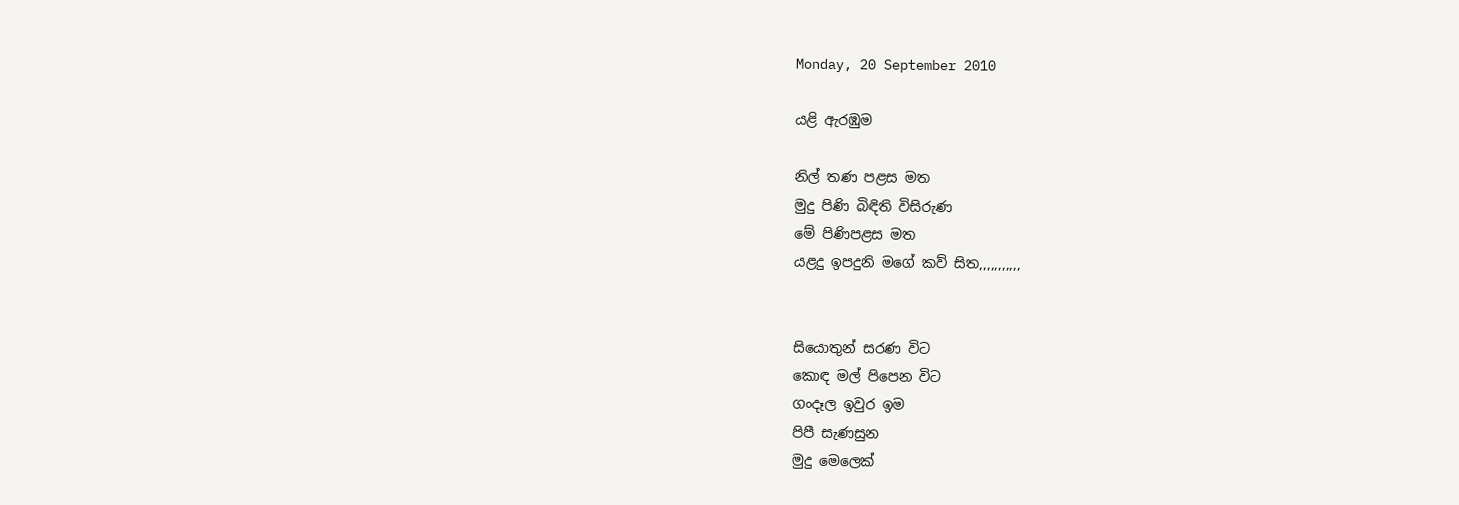Monday, 20 September 2010

යළි ඇරඹුම

නිල් තණ පළස මත
මුදු පිණි බිඳිති විසිරුණ
මේ පිණිපළස මත
යළදු ඉපදුනි මගේ කව් සිත,,,,,,,,,,,


සියොතුන් සරණ විට
කොඳ මල් පිපෙන විට
ගංදෑල ඉවුර ඉම
පිපී සැණසුන
මුදු මෙලෙක්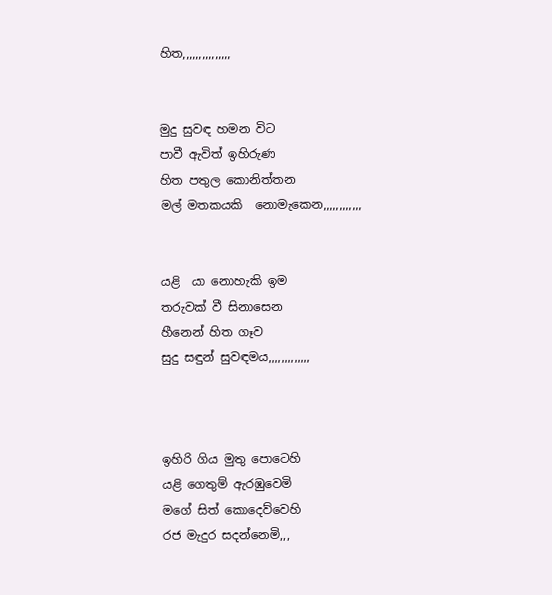හිත,,,,,,,,,,,,,,,


මුදු සුවඳ හමන විට
පාවී ඇවිත් ඉහිරුණ
හිත පතුල කොනිත්තන
මල් මතකයකි  නොමැකෙන,,,,,,,,,,,,


යළි  යා නොහැකි ඉම
තරුවක් වී සිනාසෙන
හීනෙන් හිත ගෑව
සුදු සඳුන් සුවඳමය,,,,,,,,,,,,,



ඉහිරි ගිය මුතු පොටෙහි
යළි ගෙතුම් ඇරඹුවෙමි
මගේ සිත් කොදෙව්වෙහි
රජ මැදුර සදන්නෙමි,,,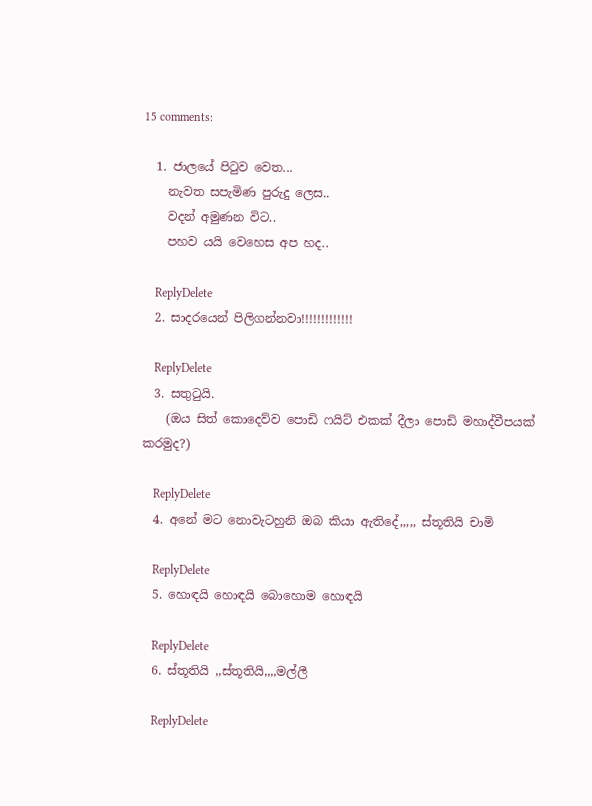15 comments:

  1. ජාලයේ පිටුව වෙත...
    නැවත සපැමිණ පුරුදු ලෙස..
    වදන් අමුණන විට..
    පහව යයි වෙහෙස අප හද..

    ReplyDelete
  2. සාදරයෙන් පිලිගන්නවා!!!!!!!!!!!!!

    ReplyDelete
  3. සතුටුයි.
    (ඔය සිත් කොදෙව්ව පොඩි ෆයිට් එකක් දීලා පොඩි මහාද්වීපයක් කරමුද?)

    ReplyDelete
  4. අනේ මට නොවැටහුනි ඔබ කියා ඇතිදේ,,,,, ස්තූතියි චාමි

    ReplyDelete
  5. හොඳයි හොඳයි බොහොම හොඳයි

    ReplyDelete
  6. ස්තූතියි ,,ස්තූතියි,,,,මල්ලී

    ReplyDelete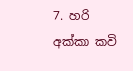7. හරි අක්කා කවි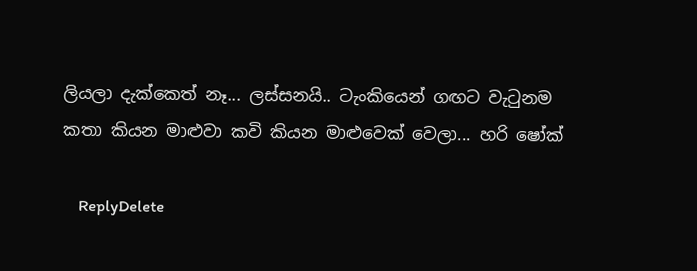ලියලා දැක්කෙත් නෑ... ලස්සනයි.. ටැංකියෙන් ගඟට වැටුනම කතා කියන මාළුවා කවි කියන මාළුවෙක් වෙලා... හරි ෂෝක්

    ReplyDelete